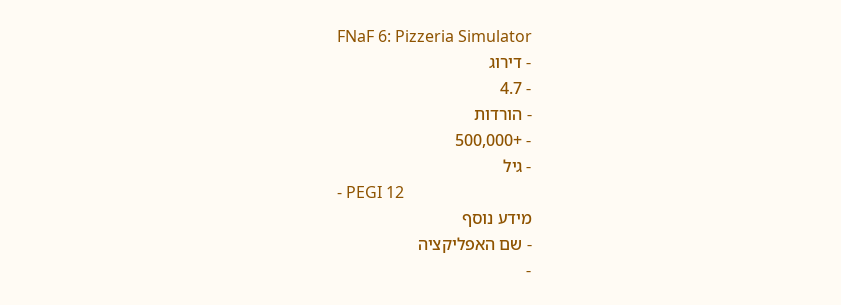FNaF 6: Pizzeria Simulator
- דירוג
- 4.7
- הורדות
- +500,000
- גיל
- PEGI 12
מידע נוסף
- שם האפליקציה
-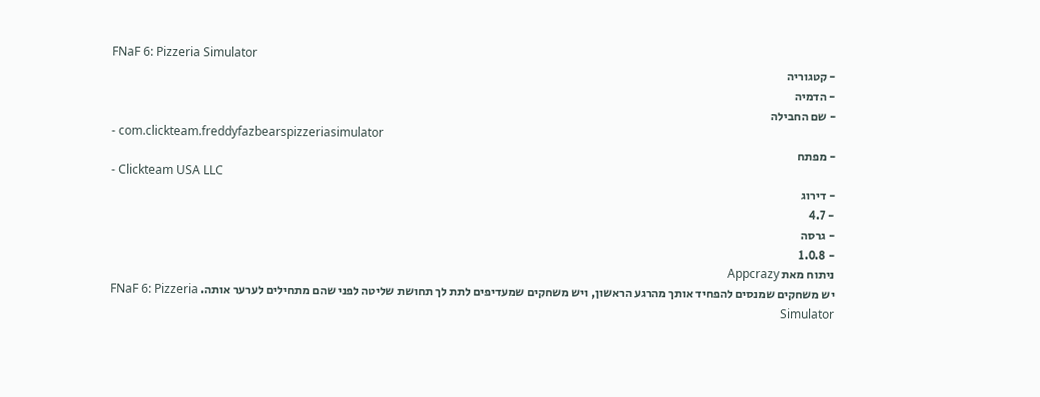FNaF 6: Pizzeria Simulator
- קטגוריה
- הדמיה
- שם החבילה
- com.clickteam.freddyfazbearspizzeriasimulator
- מפתח
- Clickteam USA LLC
- דירוג
- 4.7
- גרסה
- 1.0.8
ניתוח מאת Appcrazy
יש משחקים שמנסים להפחיד אותך מהרגע הראשון, ויש משחקים שמעדיפים לתת לך תחושת שליטה לפני שהם מתחילים לערער אותה. FNaF 6: Pizzeria Simulator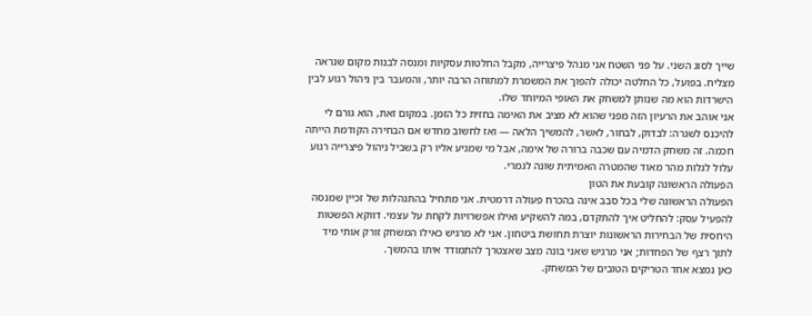שייך לסוג השני. על פני השטח אני מנהל פיצרייה, מקבל החלטות עסקיות ומנסה לבנות מקום שנראה מצליח. בפועל, כל החלטה יכולה להפוך את המשמרת למתוחה הרבה יותר, והמעבר בין ניהול רגוע לבין הישרדות הוא מה שנותן למשחק את האופי המיוחד שלו.
אני אוהב את הרעיון הזה מפני שהוא לא מציב את האימה בחזית כל הזמן. במקום זאת, הוא גורם לי להיכנס לשגרה: לבדוק, לבחור, לאשר, להמשיך הלאה — ואז לחשוב מחדש אם הבחירה הקודמת הייתה חכמה. זה משחק הדמיה עם שכבה ברורה של אימה, אבל מי שמגיע אליו רק בשביל ניהול פיצרייה רגוע עלול לגלות מהר מאוד שהמטרה האמיתית שונה לגמרי.
הפעולה הראשונה קובעת את הטון
הפעולה הראשונה שלי בכל סבב אינה בהכרח פעולה דרמטית. אני מתחיל בהתנהלות של זכיין שמנסה להפעיל עסק: להחליט איך להתקדם, במה להשקיע ואילו אפשרויות לקחת על עצמי. דווקא הפשטות היחסית של הבחירות הראשונות יוצרת תחושת ביטחון. אני לא מרגיש כאילו המשחק זורק אותי מיד לתוך רצף של הפחדות; אני מרגיש שאני בונה מצב שאצטרך להתמודד איתו בהמשך.
כאן נמצא אחד הטריקים הטובים של המשחק.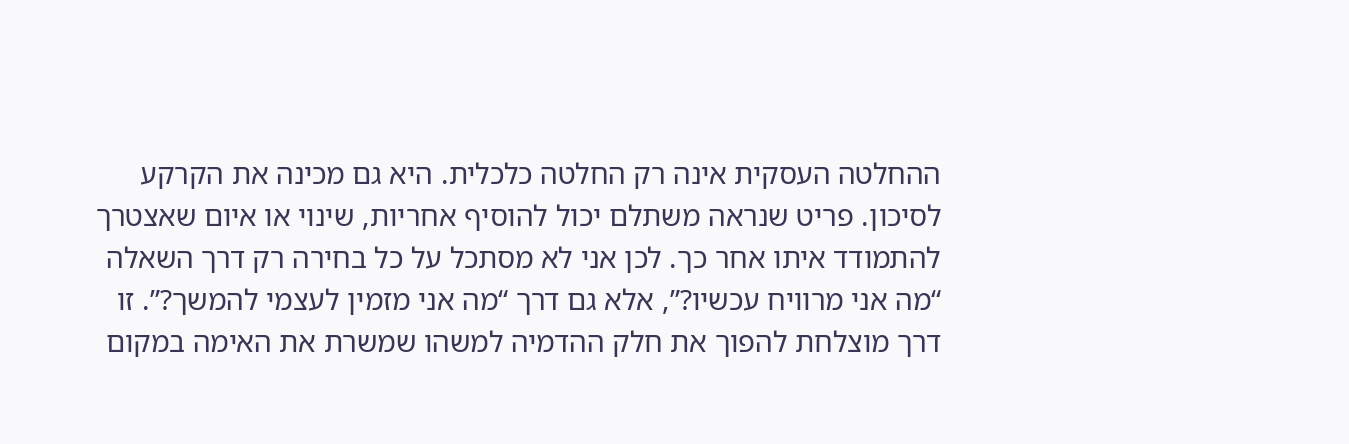ההחלטה העסקית אינה רק החלטה כלכלית. היא גם מכינה את הקרקע לסיכון. פריט שנראה משתלם יכול להוסיף אחריות, שינוי או איום שאצטרך להתמודד איתו אחר כך. לכן אני לא מסתכל על כל בחירה רק דרך השאלה “מה אני מרוויח עכשיו?”, אלא גם דרך “מה אני מזמין לעצמי להמשך?”. זו דרך מוצלחת להפוך את חלק ההדמיה למשהו שמשרת את האימה במקום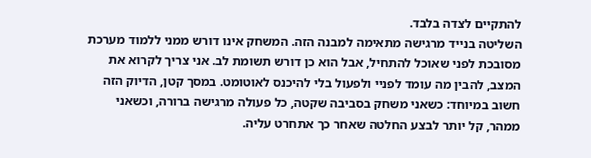להתקיים לצדה בלבד.
השליטה בנייד מרגישה מתאימה למבנה הזה. המשחק אינו דורש ממני ללמוד מערכת מסובכת לפני שאוכל להתחיל, אבל הוא כן דורש תשומת לב. אני צריך לקרוא את המצב, להבין מה עומד לפניי ולפעול בלי להיכנס לאוטומט. במסך קטן, הדיוק הזה חשוב במיוחד: כשאני משחק בסביבה שקטה, כל פעולה מרגישה ברורה, וכשאני ממהר, קל יותר לבצע החלטה שאחר כך אתחרט עליה.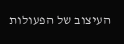העיצוב של הפעולות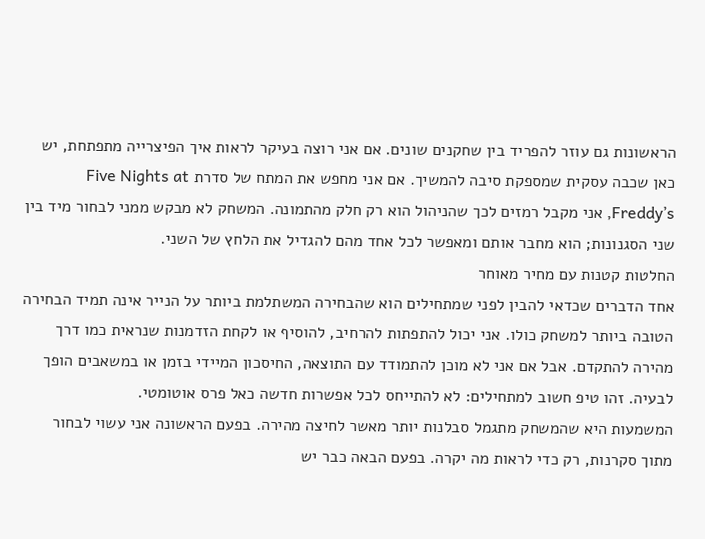הראשונות גם עוזר להפריד בין שחקנים שונים. אם אני רוצה בעיקר לראות איך הפיצרייה מתפתחת, יש כאן שכבה עסקית שמספקת סיבה להמשיך. אם אני מחפש את המתח של סדרת Five Nights at Freddy’s, אני מקבל רמזים לכך שהניהול הוא רק חלק מהתמונה. המשחק לא מבקש ממני לבחור מיד בין שני הסגנונות; הוא מחבר אותם ומאפשר לכל אחד מהם להגדיל את הלחץ של השני.
החלטות קטנות עם מחיר מאוחר
אחד הדברים שכדאי להבין לפני שמתחילים הוא שהבחירה המשתלמת ביותר על הנייר אינה תמיד הבחירה הטובה ביותר למשחק כולו. אני יכול להתפתות להרחיב, להוסיף או לקחת הזדמנות שנראית כמו דרך מהירה להתקדם. אבל אם אני לא מוכן להתמודד עם התוצאה, החיסכון המיידי בזמן או במשאבים הופך לבעיה. זהו טיפ חשוב למתחילים: לא להתייחס לכל אפשרות חדשה כאל פרס אוטומטי.
המשמעות היא שהמשחק מתגמל סבלנות יותר מאשר לחיצה מהירה. בפעם הראשונה אני עשוי לבחור מתוך סקרנות, רק כדי לראות מה יקרה. בפעם הבאה כבר יש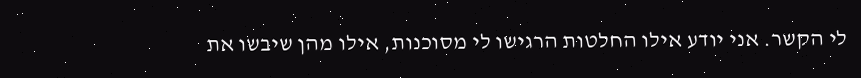לי הקשר. אני יודע אילו החלטות הרגישו לי מסוכנות, אילו מהן שיבשו את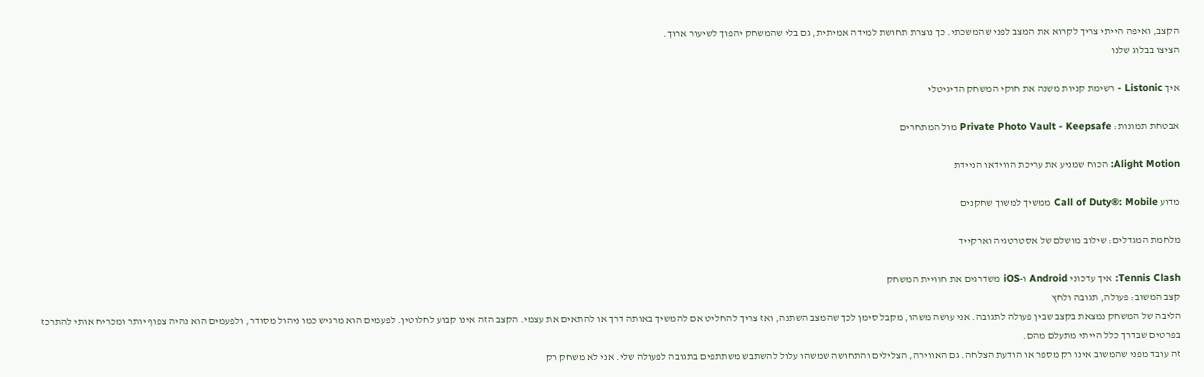הקצב, ואיפה הייתי צריך לקרוא את המצב לפני שהמשכתי. כך נוצרת תחושת למידה אמיתית, גם בלי שהמשחק יהפוך לשיעור ארוך.
הציצו בבלוג שלנו

איך Listonic - רשימת קניות משנה את חוקי המשחק הדיגיטלי

אבטחת תמונות: Private Photo Vault - Keepsafe מול המתחרים

Alight Motion: הכוח שמניע את עריכת הווידאו הניידת

מדוע Call of Duty®: Mobile ממשיך למשוך שחקנים

מלחמת המגדלים: שילוב מושלם של אסטרטגיה וארקייד

Tennis Clash: איך עדכוני Android ו-iOS משדרגים את חוויית המשחק
קצב המשוב: פעולה, תגובה ולחץ
הליבה של המשחק נמצאת בקצב שבין פעולה לתגובה. אני עושה משהו, מקבל סימן לכך שהמצב השתנה, ואז צריך להחליט אם להמשיך באותה דרך או להתאים את עצמי. הקצב הזה אינו קבוע לחלוטין. לפעמים הוא מרגיש כמו ניהול מסודר, ולפעמים הוא נהיה צפוף יותר ומכריח אותי להתרכז בפרטים שבדרך כלל הייתי מתעלם מהם.
זה עובד מפני שהמשוב אינו רק מספר או הודעת הצלחה. גם האווירה, הצלילים והתחושה שמשהו עלול להשתבש משתתפים בתגובה לפעולה שלי. אני לא משחק רק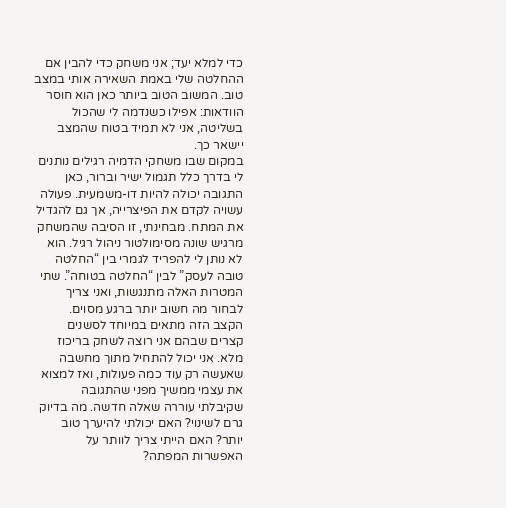כדי למלא יעד; אני משחק כדי להבין אם ההחלטה שלי באמת השאירה אותי במצב טוב. המשוב הטוב ביותר כאן הוא חוסר הוודאות: אפילו כשנדמה לי שהכול בשליטה, אני לא תמיד בטוח שהמצב יישאר כך.
במקום שבו משחקי הדמיה רגילים נותנים לי בדרך כלל תגמול ישיר וברור, כאן התגובה יכולה להיות דו-משמעית. פעולה עשויה לקדם את הפיצרייה, אך גם להגדיל את המתח. מבחינתי, זו הסיבה שהמשחק מרגיש שונה מסימולטור ניהול רגיל. הוא לא נותן לי להפריד לגמרי בין “החלטה טובה לעסק” לבין “החלטה בטוחה”. שתי המטרות האלה מתנגשות, ואני צריך לבחור מה חשוב יותר ברגע מסוים.
הקצב הזה מתאים במיוחד לסשנים קצרים שבהם אני רוצה לשחק בריכוז מלא. אני יכול להתחיל מתוך מחשבה שאעשה רק עוד כמה פעולות, ואז למצוא את עצמי ממשיך מפני שהתגובה שקיבלתי עוררה שאלה חדשה. מה בדיוק גרם לשינוי? האם יכולתי להיערך טוב יותר? האם הייתי צריך לוותר על האפשרות המפתה?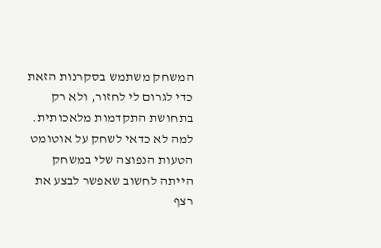המשחק משתמש בסקרנות הזאת כדי לגרום לי לחזור, ולא רק בתחושת התקדמות מלאכותית.
למה לא כדאי לשחק על אוטומט
הטעות הנפוצה שלי במשחק הייתה לחשוב שאפשר לבצע את רצף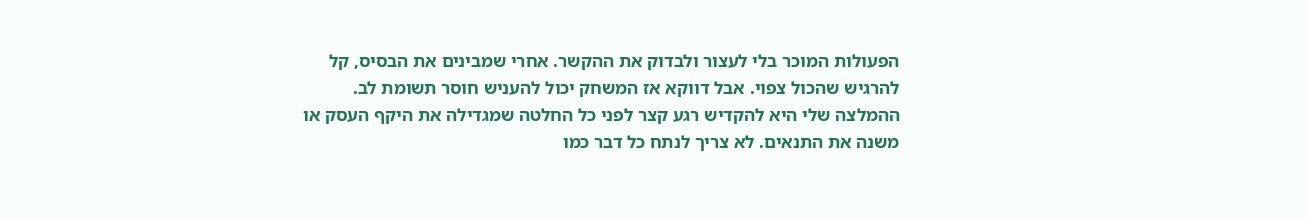הפעולות המוכר בלי לעצור ולבדוק את ההקשר. אחרי שמבינים את הבסיס, קל להרגיש שהכול צפוי. אבל דווקא אז המשחק יכול להעניש חוסר תשומת לב. ההמלצה שלי היא להקדיש רגע קצר לפני כל החלטה שמגדילה את היקף העסק או משנה את התנאים. לא צריך לנתח כל דבר כמו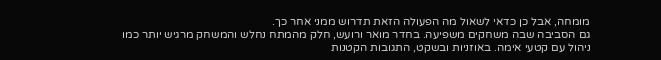מומחה, אבל כן כדאי לשאול מה הפעולה הזאת תדרוש ממני אחר כך.
גם הסביבה שבה משחקים משפיעה. בחדר מואר ורועש, חלק מהמתח נחלש והמשחק מרגיש יותר כמו ניהול עם קטעי אימה. באוזניות ובשקט, התגובות הקטנות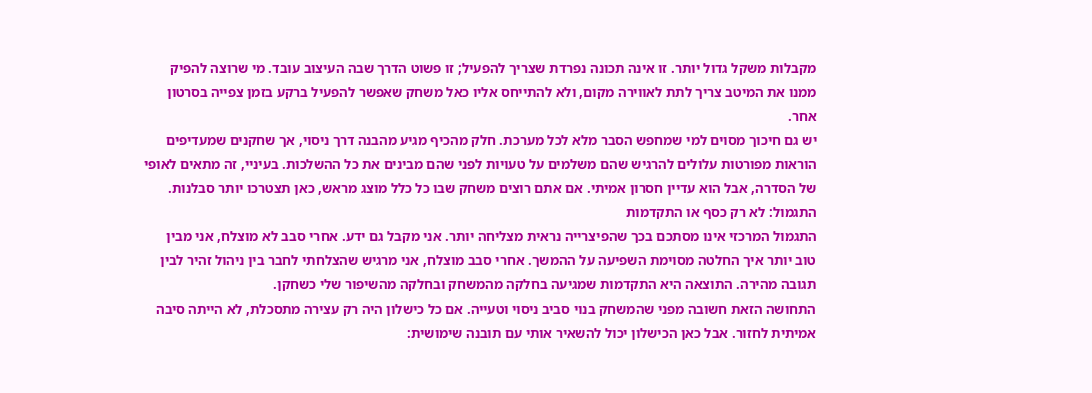מקבלות משקל גדול יותר. זו אינה תכונה נפרדת שצריך להפעיל; זו פשוט הדרך שבה העיצוב עובד. מי שרוצה להפיק ממנו את המיטב צריך לתת לאווירה מקום, ולא להתייחס אליו כאל משחק שאפשר להפעיל ברקע בזמן צפייה בסרטון אחר.
יש גם חיכוך מסוים למי שמחפש הסבר מלא לכל מערכת. חלק מהכיף מגיע מהבנה דרך ניסוי, אך שחקנים שמעדיפים הוראות מפורטות עלולים להרגיש שהם משלמים על טעויות לפני שהם מבינים את כל ההשלכות. בעיניי, זה מתאים לאופי של הסדרה, אבל הוא עדיין חסרון אמיתי. אם אתם רוצים משחק שבו כל כלל מוצג מראש, כאן תצטרכו יותר סבלנות.
התגמול: לא רק כסף או התקדמות
התגמול המרכזי אינו מסתכם בכך שהפיצרייה נראית מצליחה יותר. אני מקבל גם ידע. אחרי סבב לא מוצלח, אני מבין טוב יותר איך החלטה מסוימת השפיעה על ההמשך. אחרי סבב מוצלח, אני מרגיש שהצלחתי לחבר בין ניהול זהיר לבין תגובה מהירה. התוצאה היא התקדמות שמגיעה בחלקה מהמשחק ובחלקה מהשיפור שלי כשחקן.
התחושה הזאת חשובה מפני שהמשחק בנוי סביב ניסוי וטעייה. אם כל כישלון היה רק עצירה מתסכלת, לא הייתה סיבה אמיתית לחזור. אבל כאן הכישלון יכול להשאיר אותי עם תובנה שימושית: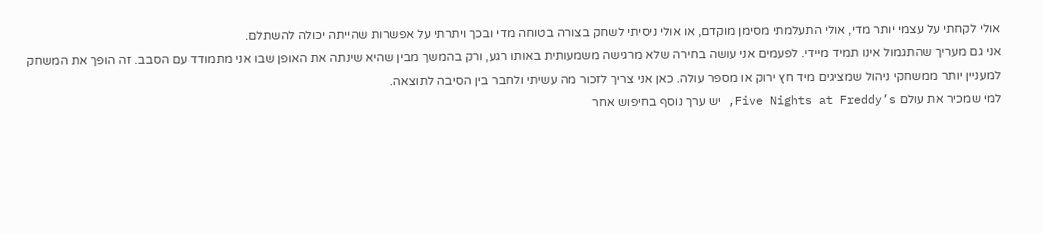אולי לקחתי על עצמי יותר מדי, אולי התעלמתי מסימן מוקדם, או אולי ניסיתי לשחק בצורה בטוחה מדי ובכך ויתרתי על אפשרות שהייתה יכולה להשתלם.
אני גם מעריך שהתגמול אינו תמיד מיידי. לפעמים אני עושה בחירה שלא מרגישה משמעותית באותו רגע, ורק בהמשך מבין שהיא שינתה את האופן שבו אני מתמודד עם הסבב. זה הופך את המשחק למעניין יותר ממשחקי ניהול שמציגים מיד חץ ירוק או מספר עולה. כאן אני צריך לזכור מה עשיתי ולחבר בין הסיבה לתוצאה.
למי שמכיר את עולם Five Nights at Freddy’s, יש ערך נוסף בחיפוש אחר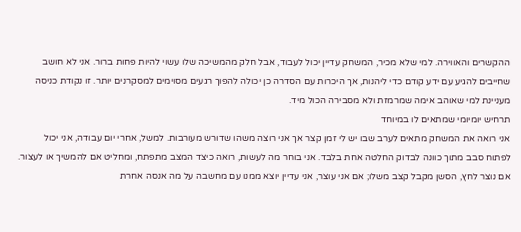ההקשרים והאווירה. למי שלא מכיר, המשחק עדיין יכול לעבוד, אבל חלק מהמשיכה שלו עשוי להיות פחות ברור. אני לא חושב שחייבים להגיע עם ידע קודם כדי ליהנות, אך היכרות עם הסדרה כן יכולה להפוך רגעים מסוימים למסקרנים יותר. זו נקודת כניסה מעניינת למי שאוהב אימה שמרמזת ולא מסבירה הכול מיד.
תרחיש יומיומי שמתאים לו במיוחד
אני רואה את המשחק מתאים לערב שבו יש לי זמן קצר אך אני רוצה משהו שדורש מעורבות. למשל, אחרי יום עבודה, אני יכול לפתוח סבב מתוך כוונה לבדוק החלטה אחת בלבד. אני בוחר מה לעשות, רואה כיצד המצב מתפתח, ומחליט אם להמשיך או לעצור. אם נוצר לחץ, הסשן מקבל קצב משלו; אם אני עוצר, אני עדיין יוצא ממנו עם מחשבה על מה אנסה אחרת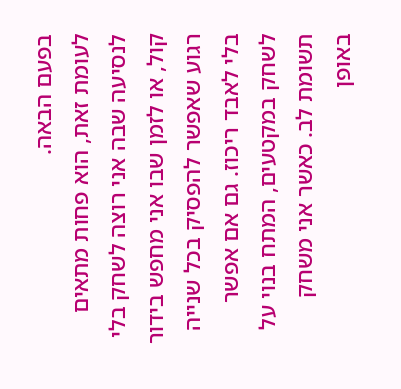בפעם הבאה.
לעומת זאת, הוא פחות מתאים לנסיעה שבה אני רוצה לשחק בלי קול, או לזמן שבו אני מחפש בידור רגוע שאפשר להפסיק בכל שנייה בלי לאבד ריכוז. גם אם אפשר לשחק במקטעים, המתח בנוי על תשומת לב. כאשר אני משחק באופן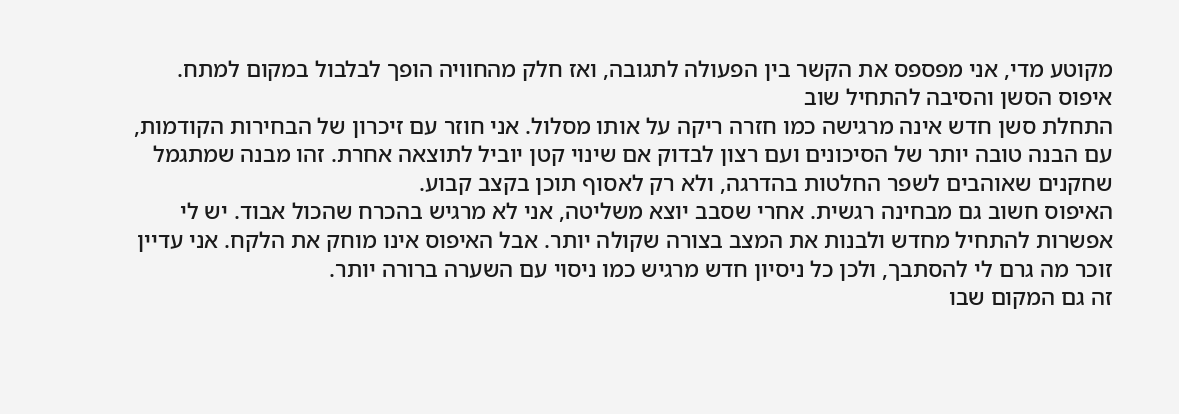מקוטע מדי, אני מפספס את הקשר בין הפעולה לתגובה, ואז חלק מהחוויה הופך לבלבול במקום למתח.
איפוס הסשן והסיבה להתחיל שוב
התחלת סשן חדש אינה מרגישה כמו חזרה ריקה על אותו מסלול. אני חוזר עם זיכרון של הבחירות הקודמות, עם הבנה טובה יותר של הסיכונים ועם רצון לבדוק אם שינוי קטן יוביל לתוצאה אחרת. זהו מבנה שמתגמל שחקנים שאוהבים לשפר החלטות בהדרגה, ולא רק לאסוף תוכן בקצב קבוע.
האיפוס חשוב גם מבחינה רגשית. אחרי שסבב יוצא משליטה, אני לא מרגיש בהכרח שהכול אבוד. יש לי אפשרות להתחיל מחדש ולבנות את המצב בצורה שקולה יותר. אבל האיפוס אינו מוחק את הלקח. אני עדיין זוכר מה גרם לי להסתבך, ולכן כל ניסיון חדש מרגיש כמו ניסוי עם השערה ברורה יותר.
זה גם המקום שבו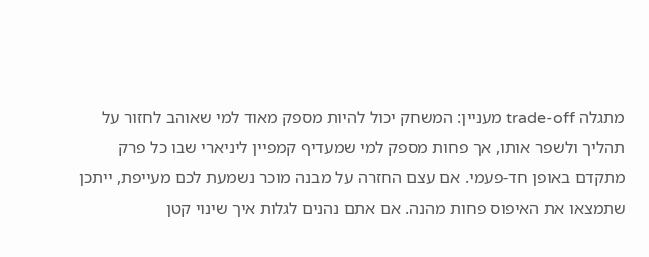מתגלה trade-off מעניין: המשחק יכול להיות מספק מאוד למי שאוהב לחזור על תהליך ולשפר אותו, אך פחות מספק למי שמעדיף קמפיין ליניארי שבו כל פרק מתקדם באופן חד-פעמי. אם עצם החזרה על מבנה מוכר נשמעת לכם מעייפת, ייתכן שתמצאו את האיפוס פחות מהנה. אם אתם נהנים לגלות איך שינוי קטן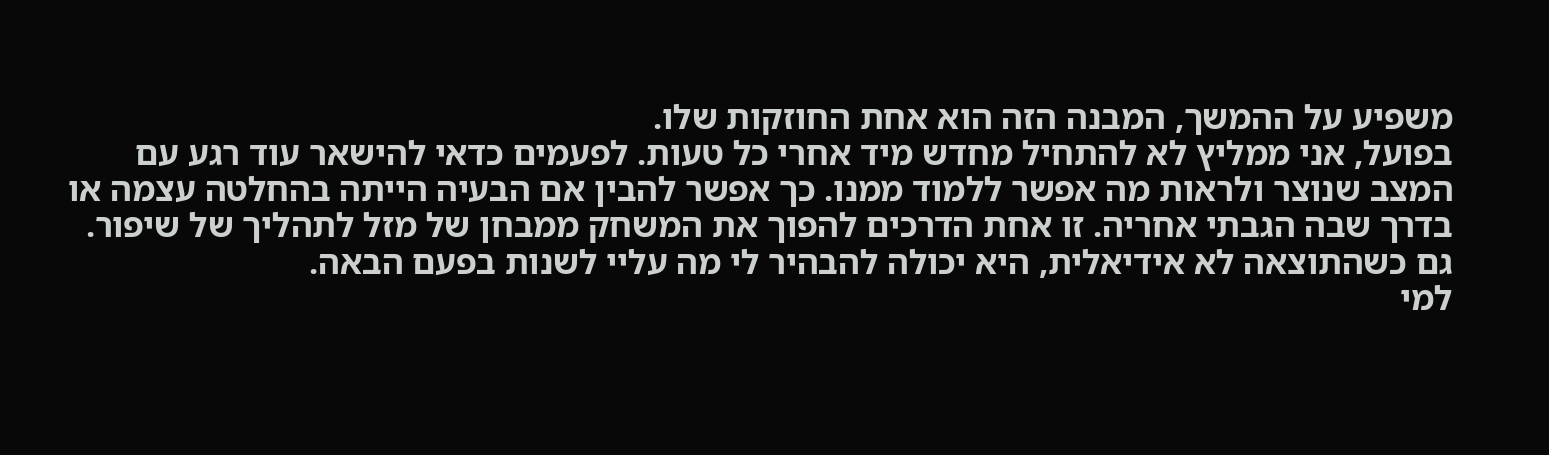משפיע על ההמשך, המבנה הזה הוא אחת החוזקות שלו.
בפועל, אני ממליץ לא להתחיל מחדש מיד אחרי כל טעות. לפעמים כדאי להישאר עוד רגע עם המצב שנוצר ולראות מה אפשר ללמוד ממנו. כך אפשר להבין אם הבעיה הייתה בהחלטה עצמה או בדרך שבה הגבתי אחריה. זו אחת הדרכים להפוך את המשחק ממבחן של מזל לתהליך של שיפור. גם כשהתוצאה לא אידיאלית, היא יכולה להבהיר לי מה עליי לשנות בפעם הבאה.
למי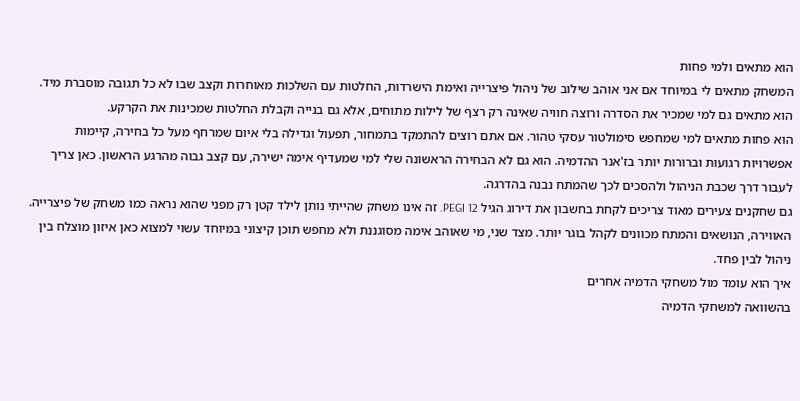הוא מתאים ולמי פחות
המשחק מתאים לי במיוחד אם אני אוהב שילוב של ניהול פיצרייה ואימת הישרדות, החלטות עם השלכות מאוחרות וקצב שבו לא כל תגובה מוסברת מיד. הוא מתאים גם למי שמכיר את הסדרה ורוצה חוויה שאינה רק רצף של לילות מתוחים, אלא גם בנייה וקבלת החלטות שמכינות את הקרקע.
הוא פחות מתאים למי שמחפש סימולטור עסקי טהור. אם אתם רוצים להתמקד בתמחור, תפעול וגדילה בלי איום שמרחף מעל כל בחירה, קיימות אפשרויות רגועות וברורות יותר בז'אנר ההדמיה. הוא גם לא הבחירה הראשונה שלי למי שמעדיף אימה ישירה, עם קצב גבוה מהרגע הראשון. כאן צריך לעבור דרך שכבת הניהול ולהסכים לכך שהמתח נבנה בהדרגה.
גם שחקנים צעירים מאוד צריכים לקחת בחשבון את דירוג הגיל PEGI 12. זה אינו משחק שהייתי נותן לילד קטן רק מפני שהוא נראה כמו משחק של פיצרייה. האווירה, הנושאים והמתח מכוונים לקהל בוגר יותר. מצד שני, מי שאוהב אימה מסוגננת ולא מחפש תוכן קיצוני במיוחד עשוי למצוא כאן איזון מוצלח בין ניהול לבין פחד.
איך הוא עומד מול משחקי הדמיה אחרים
בהשוואה למשחקי הדמיה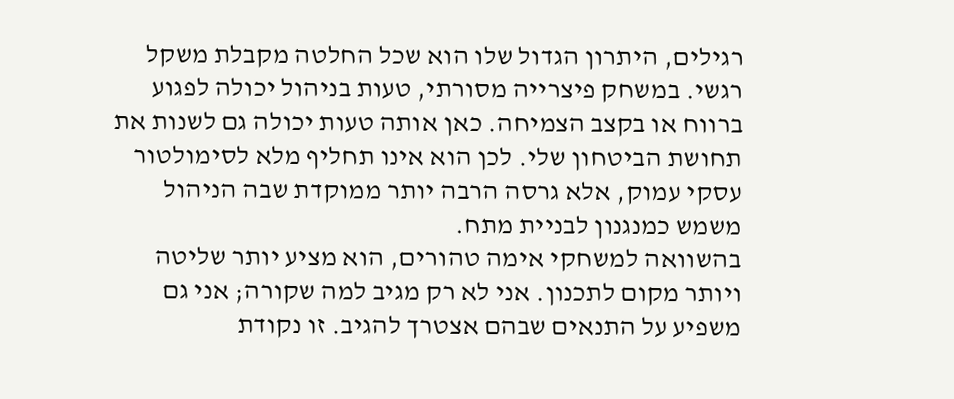רגילים, היתרון הגדול שלו הוא שכל החלטה מקבלת משקל רגשי. במשחק פיצרייה מסורתי, טעות בניהול יכולה לפגוע ברווח או בקצב הצמיחה. כאן אותה טעות יכולה גם לשנות את תחושת הביטחון שלי. לכן הוא אינו תחליף מלא לסימולטור עסקי עמוק, אלא גרסה הרבה יותר ממוקדת שבה הניהול משמש כמנגנון לבניית מתח.
בהשוואה למשחקי אימה טהורים, הוא מציע יותר שליטה ויותר מקום לתכנון. אני לא רק מגיב למה שקורה; אני גם משפיע על התנאים שבהם אצטרך להגיב. זו נקודת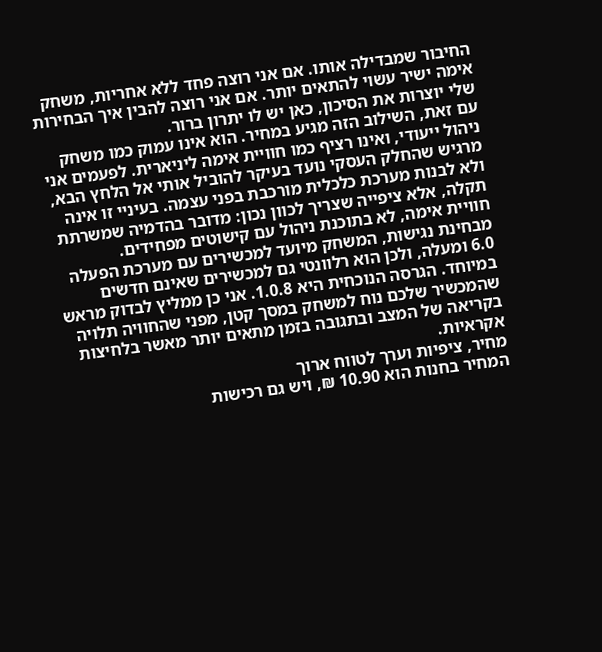החיבור שמבדילה אותו. אם אני רוצה פחד ללא אחריות, משחק אימה ישיר עשוי להתאים יותר. אם אני רוצה להבין איך הבחירות שלי יוצרות את הסיכון, כאן יש לו יתרון ברור.
עם זאת, השילוב הזה מגיע במחיר. הוא אינו עמוק כמו משחק ניהול ייעודי, ואינו רציף כמו חוויית אימה ליניארית. לפעמים אני מרגיש שהחלק העסקי נועד בעיקר להוביל אותי אל הלחץ הבא, ולא לבנות מערכת כלכלית מורכבת בפני עצמה. בעיניי זו אינה תקלה, אלא ציפייה שצריך לכוון נכון: מדובר בהדמיה שמשרתת חוויית אימה, לא בתוכנת ניהול עם קישוטים מפחידים.
מבחינת נגישות, המשחק מיועד למכשירים עם מערכת הפעלה 6.0 ומעלה, ולכן הוא רלוונטי גם למכשירים שאינם חדשים במיוחד. הגרסה הנוכחית היא 1.0.8. אני כן ממליץ לבדוק מראש שהמכשיר שלכם נוח למשחק במסך קטן, מפני שהחוויה תלויה בקריאה של המצב ובתגובה בזמן מתאים יותר מאשר בלחיצות אקראיות.
מחיר, ציפיות וערך לטווח ארוך
המחיר בחנות הוא 10.90 ₪, ויש גם רכישות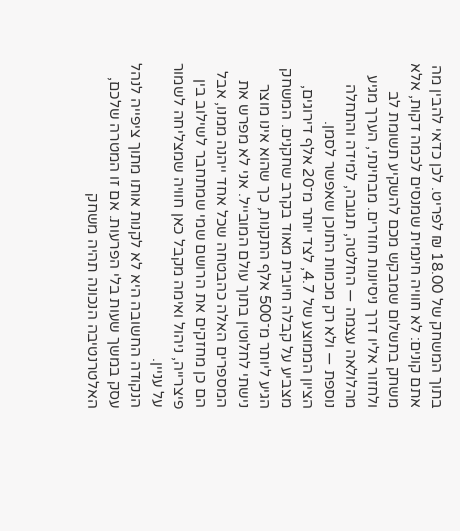בתוך המשחק של 18.00 ₪ לפריט. לכן כדאי להבין מה אתם קונים: לא חוויה חינמית שמנסים לכמה דקות, אלא משחק בתשלום שמבקש מכם להשקיע תשומת לב ולחזור אליו דרך ניסיונות חוזרים. מבחינתי, הערך מגיע מהלולאה עצמה — החלטה, תגובה, למידה והתחלה נוספת — ולא רק מכמות התוכן שאפשר לסמן.
הציון הממוצע של 4.7, לצד יותר מ־20 אלף דירוגים, מצביע על קבלה חיובית מאוד בקרב שחקנים. המשחק הגיע ליותר מ־500 אלף התקנות, כך שהוא אינו מוצר נישתי לחלוטין בתוך עולם המובייל. אני לא מפרש את המספרים האלה כהבטחה שכל אחד ייהנה ממנו, אבל הם כן מחזקים את הרושם שמי שמתחבר לשילוב בין פיצרייה, ניהול ואימה מקבל כאן חוויה שמצליחה לשמור על עניין.
הנקודה החשובה היא לא לקנות אותו מתוך ציפייה לנהל עסק במשך שעות בלי הפרעות. אם זו המטרה שלכם, האלטרנטיבה הנכונה תהיה משחק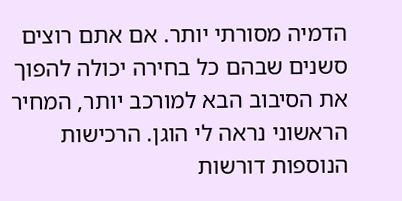הדמיה מסורתי יותר. אם אתם רוצים סשנים שבהם כל בחירה יכולה להפוך את הסיבוב הבא למורכב יותר, המחיר הראשוני נראה לי הוגן. הרכישות הנוספות דורשות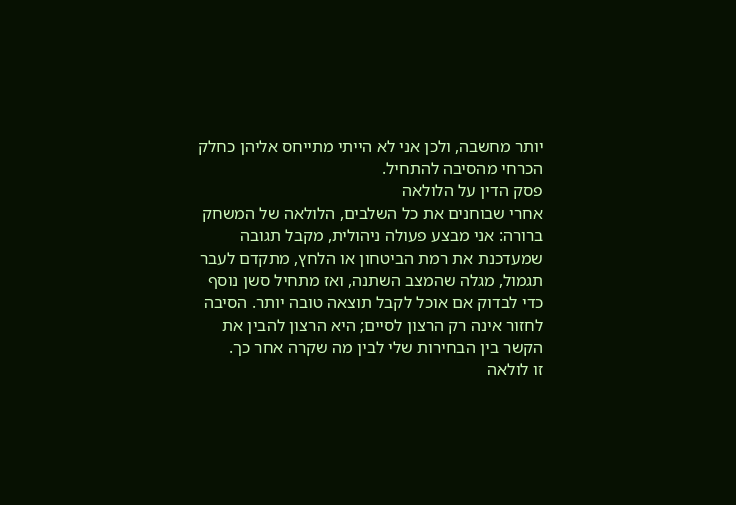יותר מחשבה, ולכן אני לא הייתי מתייחס אליהן כחלק הכרחי מהסיבה להתחיל.
פסק הדין על הלולאה
אחרי שבוחנים את כל השלבים, הלולאה של המשחק ברורה: אני מבצע פעולה ניהולית, מקבל תגובה שמעדכנת את רמת הביטחון או הלחץ, מתקדם לעבר תגמול, מגלה שהמצב השתנה, ואז מתחיל סשן נוסף כדי לבדוק אם אוכל לקבל תוצאה טובה יותר. הסיבה לחזור אינה רק הרצון לסיים; היא הרצון להבין את הקשר בין הבחירות שלי לבין מה שקרה אחר כך.
זו לולאה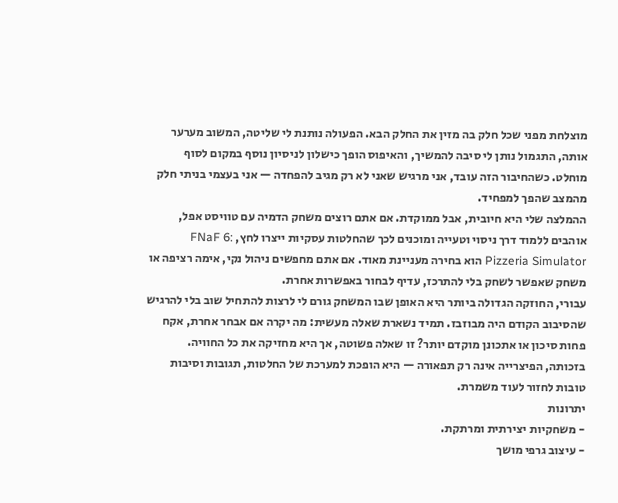מוצלחת מפני שכל חלק בה מזין את החלק הבא. הפעולה נותנת לי שליטה, המשוב מערער אותה, התגמול נותן לי סיבה להמשיך, והאיפוס הופך כישלון לניסיון נוסף במקום לסוף מוחלט. כשהחיבור הזה עובד, אני מרגיש שאני לא רק מגיב להפחדה — אני בעצמי בניתי חלק מהמצב שהפך למפחיד.
ההמלצה שלי היא חיובית, אבל ממוקדת. אם אתם רוצים משחק הדמיה עם טוויסט אפל, אוהבים ללמוד דרך ניסוי וטעייה ומוכנים לכך שהחלטות עסקיות ייצרו לחץ, FNaF 6: Pizzeria Simulator הוא בחירה מעניינת מאוד. אם אתם מחפשים ניהול נקי, אימה רציפה או משחק שאפשר לשחק בלי להתרכז, עדיף לבחור באפשרות אחרת.
עבורי, החוזקה הגדולה ביותר היא האופן שבו המשחק גורם לי לרצות להתחיל שוב בלי להרגיש שהסיבוב הקודם היה מבוזבז. תמיד נשארת שאלה מעשית: מה יקרה אם אבחר אחרת, אקח פחות סיכון או אתכונן מוקדם יותר? זו שאלה פשוטה, אך היא מחזיקה את כל החוויה. בזכותה, הפיצרייה אינה רק תפאורה — היא הופכת למערכת של החלטות, תגובות וסיבות טובות לחזור לעוד משמרת.
יתרונות
- משחקיות יצירתית ומרתקת.
- עיצוב גרפי מושך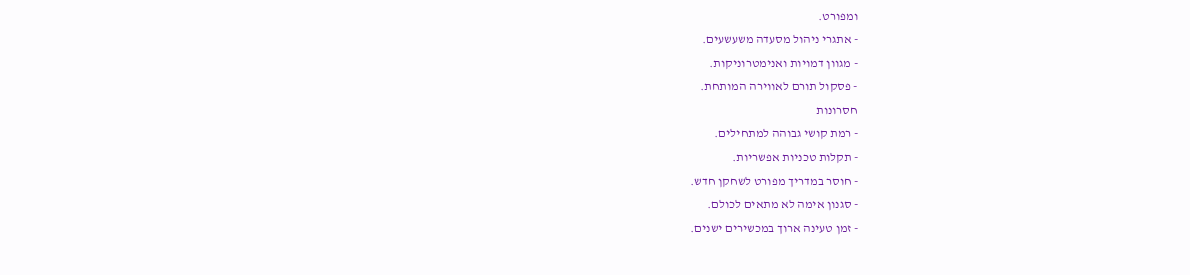ומפורט.
- אתגרי ניהול מסעדה משעשעים.
- מגוון דמויות ואנימטרוניקות.
- פסקול תורם לאווירה המותחת.
חסרונות
- רמת קושי גבוהה למתחילים.
- תקלות טכניות אפשריות.
- חוסר במדריך מפורט לשחקן חדש.
- סגנון אימה לא מתאים לכולם.
- זמן טעינה ארוך במכשירים ישנים.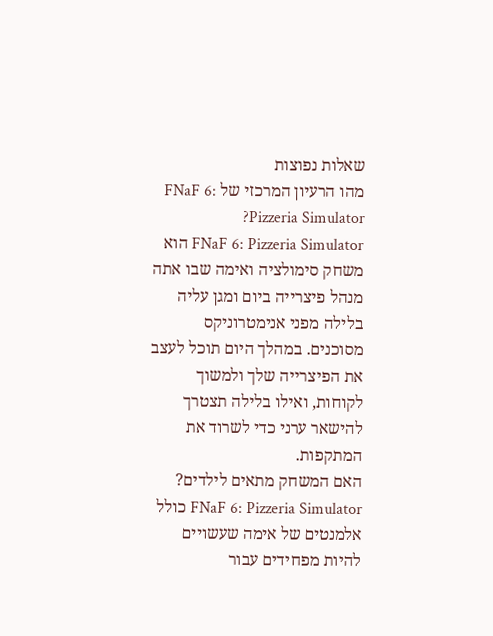שאלות נפוצות
מהו הרעיון המרכזי של FNaF 6: Pizzeria Simulator?
FNaF 6: Pizzeria Simulator הוא משחק סימולציה ואימה שבו אתה מנהל פיצרייה ביום ומגן עליה בלילה מפני אנימטרוניקס מסוכנים. במהלך היום תוכל לעצב את הפיצרייה שלך ולמשוך לקוחות, ואילו בלילה תצטרך להישאר ערני כדי לשרוד את המתקפות.
האם המשחק מתאים לילדים?
FNaF 6: Pizzeria Simulator כולל אלמנטים של אימה שעשויים להיות מפחידים עבור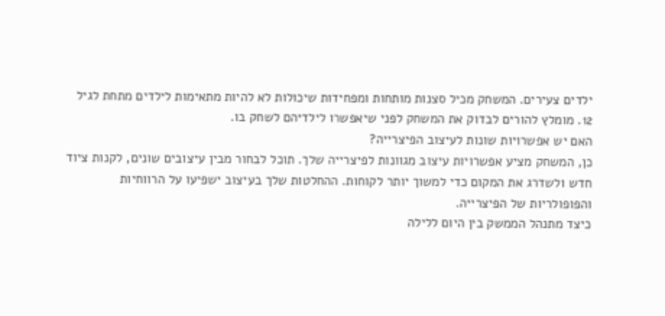ילדים צעירים. המשחק מכיל סצנות מותחות ומפחידות שיכולות לא להיות מתאימות לילדים מתחת לגיל 12. מומלץ להורים לבדוק את המשחק לפני שיאפשרו לילדיהם לשחק בו.
האם יש אפשרויות שונות לעיצוב הפיצרייה?
כן, המשחק מציע אפשרויות עיצוב מגוונות לפיצרייה שלך. תוכל לבחור מבין עיצובים שונים, לקנות ציוד חדש ולשדרג את המקום כדי למשוך יותר לקוחות. ההחלטות שלך בעיצוב ישפיעו על הרווחיות והפופולריות של הפיצרייה.
כיצד מתנהל הממשק בין היום ללילה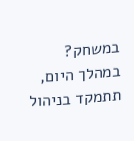במשחק?
במהלך היום, תתמקד בניהול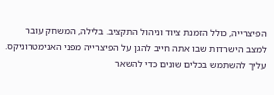הפיצרייה, כולל הזמנת ציוד וניהול התקציב. בלילה, המשחק עובר למצב הישרדות שבו אתה חייב להגן על הפיצרייה מפני האנימטרוניקס. עליך להשתמש בכלים שונים כדי להשאר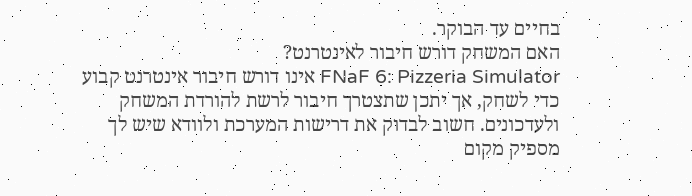בחיים עד הבוקר.
האם המשחק דורש חיבור לאינטרנט?
FNaF 6: Pizzeria Simulator אינו דורש חיבור אינטרנט קבוע כדי לשחק, אך יתכן שתצטרך חיבור לרשת להורדת המשחק ולעדכונים. חשוב לבדוק את דרישות המערכת ולוודא שיש לך מספיק מקום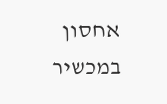אחסון במכשיר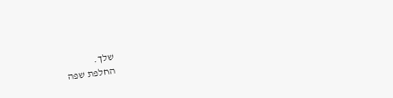שלך.
החלפת שפה